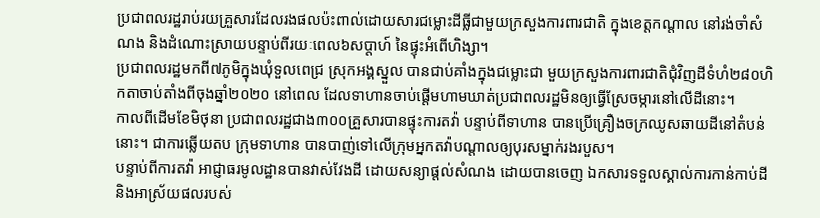ប្រជាពលរដ្ឋរាប់រយគ្រួសារដែលរងផលប៉ះពាល់ដោយសារជម្លោះដីធ្លីជាមួយក្រសួងការពារជាតិ ក្នុងខេត្តកណ្តាល នៅរង់ចាំសំណង និងដំណោះស្រាយបន្ទាប់ពីរយៈពេល៦សប្តាហ៍ នៃផ្ទុះអំពើហិង្សា។
ប្រជាពលរដ្ឋមកពី៧ភូមិក្នុងឃុំទួលពេជ្រ ស្រុកអង្គស្នួល បានជាប់គាំងក្នុងជម្លោះជា មួយក្រសួងការពារជាតិជុំវិញដីទំហំ២៨០ហិកតាចាប់តាំងពីចុងឆ្នាំ២០២០ នៅពេល ដែលទាហានចាប់ផ្តើមហាមឃាត់ប្រជាពលរដ្ឋមិនឲ្យធ្វើស្រែចម្ការនៅលើដីនោះ។
កាលពីដើមខែមិថុនា ប្រជាពលរដ្ឋជាង៣០០គ្រួសារបានផ្ទុះការតវ៉ា បន្ទាប់ពីទាហាន បានប្រើគ្រឿងចក្រឈូសឆាយដីនៅតំបន់នោះ។ ជាការឆ្លើយតប ក្រុមទាហាន បានបាញ់ទៅលើក្រុមអ្នកតវ៉ាបណ្តាលឲ្យបុរសម្នាក់រងរបួស។
បន្ទាប់ពីការតវ៉ា អាជ្ញាធរមូលដ្ឋានបានវាស់វែងដី ដោយសន្យាផ្តល់សំណង ដោយបានចេញ ឯកសារទទួលស្គាល់ការកាន់កាប់ដី និងអាស្រ័យផលរបស់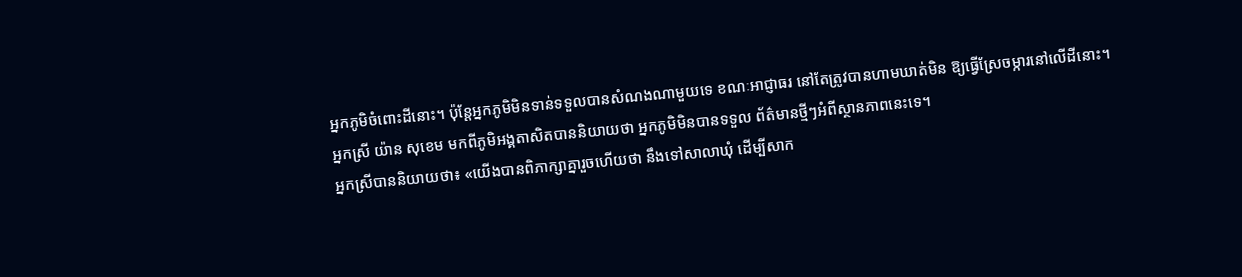អ្នកភូមិចំពោះដីនោះ។ ប៉ុន្តែអ្នកភូមិមិនទាន់ទទួលបានសំណងណាមួយទេ ខណៈអាជ្ញាធរ នៅតែត្រូវបានហាមឃាត់មិន ឱ្យធ្វើស្រែចម្ការនៅលើដីនោះ។
អ្នកស្រី យ៉ាន សុខេម មកពីភូមិអង្គតាសិតបាននិយាយថា អ្នកភូមិមិនបានទទួល ព័ត៌មានថ្មីៗអំពីស្ថានភាពនេះទេ។
អ្នកស្រីបាននិយាយថា៖ «យើងបានពិភាក្សាគ្នារួចហើយថា នឹងទៅសាលាឃុំ ដើម្បីសាក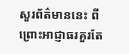សួរព័ត៌មាននេះ ពីព្រោះអាជ្ញាធរគួរតែ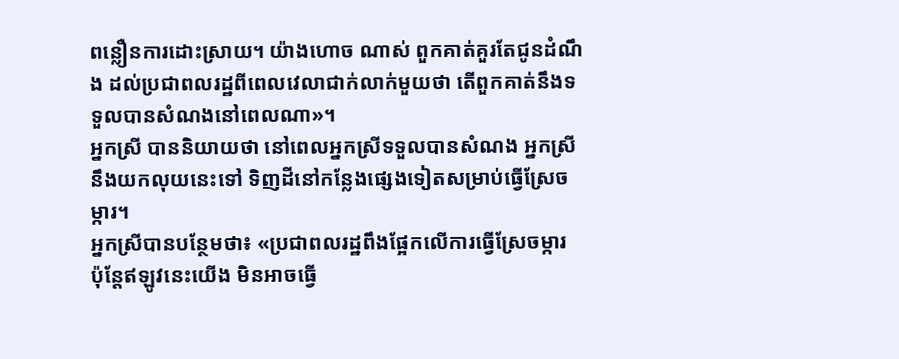ពន្លឿនការដោះស្រាយ។ យ៉ាងហោច ណាស់ ពួកគាត់គួរតែជូនដំណឹង ដល់ប្រជាពលរដ្ឋពីពេលវេលាជាក់លាក់មួយថា តើពួកគាត់នឹងទទួលបានសំណងនៅពេលណា»។
អ្នកស្រី បាននិយាយថា នៅពេលអ្នកស្រីទទួលបានសំណង អ្នកស្រីនឹងយកលុយនេះទៅ ទិញដីនៅកន្លែងផ្សេងទៀតសម្រាប់ធ្វើស្រែចម្ការ។
អ្នកស្រីបានបន្ថែមថា៖ «ប្រជាពលរដ្ឋពឹងផ្អែកលើការធ្វើស្រែចម្ការ ប៉ុន្តែឥឡូវនេះយើង មិនអាចធ្វើ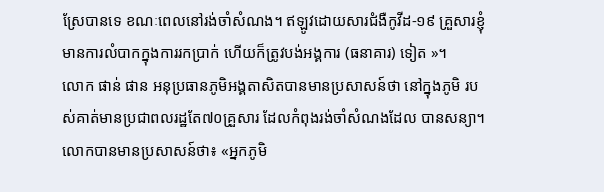ស្រែបានទេ ខណៈពេលនៅរង់ចាំសំណង។ ឥឡូវដោយសារជំងឺកូវីដ-១៩ គ្រួសារខ្ញុំមានការលំបាកក្នុងការរកប្រាក់ ហើយក៏ត្រូវបង់អង្គការ (ធនាគារ) ទៀត »។
លោក ផាន់ ផាន អនុប្រធានភូមិអង្គតាសិតបានមានប្រសាសន៍ថា នៅក្នុងភូមិ របស់គាត់មានប្រជាពលរដ្ឋតែ៧០គ្រួសារ ដែលកំពុងរង់ចាំសំណងដែល បានសន្យា។
លោកបានមានប្រសាសន៍ថា៖ «អ្នកភូមិ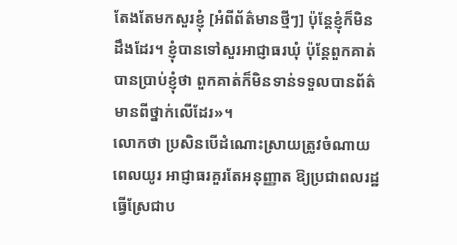តែងតែមកសួរខ្ញុំ [អំពីព័ត៌មានថ្មីៗ] ប៉ុន្តែខ្ញុំក៏មិនដឹងដែរ។ ខ្ញុំបានទៅសួរអាជ្ញាធរឃុំ ប៉ុន្តែពួកគាត់បានប្រាប់ខ្ញុំថា ពួកគាត់ក៏មិនទាន់ទទួលបានព័ត៌មានពីថ្នាក់លើដែរ»។
លោកថា ប្រសិនបើដំណោះស្រាយត្រូវចំណាយពេលយូរ អាជ្ញាធរគួរតែអនុញ្ញាត ឱ្យប្រជាពលរដ្ឋធ្វើស្រែជាប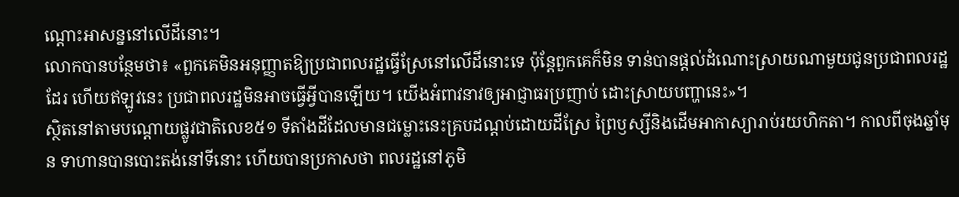ណ្តោះអាសន្ននៅលើដីនោះ។
លោកបានបន្ថែមថា៖ «ពួកគេមិនអនុញ្ញាតឱ្យប្រជាពលរដ្ឋធ្វើស្រែនៅលើដីនោះទេ ប៉ុន្តែពួកគេក៏មិន ទាន់បានផ្តល់ដំណោះស្រាយណាមួយជូនប្រជាពលរដ្ឋដែរ ហើយឥឡូវនេះ ប្រជាពលរដ្ឋមិនអាចធ្វើអ្វីបានឡើយ។ យើងអំពាវនាវឲ្យអាជ្ញាធរប្រញាប់ ដោះស្រាយបញ្ហានេះ»។
ស្ថិតនៅតាមបណ្តោយផ្លូវជាតិលេខ៥១ ទីតាំងដីដែលមានជម្លោះនេះគ្របដណ្តប់ដោយដីស្រែ ព្រៃឫស្សីនិងដើមអាកាស្យារាប់រយហិកតា។ កាលពីចុងឆ្នាំមុន ទាហានបានបោះតង់នៅទីនោះ ហើយបានប្រកាសថា ពលរដ្ឋនៅភូមិ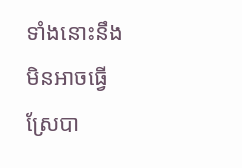ទាំងនោះនឹងមិនអាចធ្វើ ស្រែបា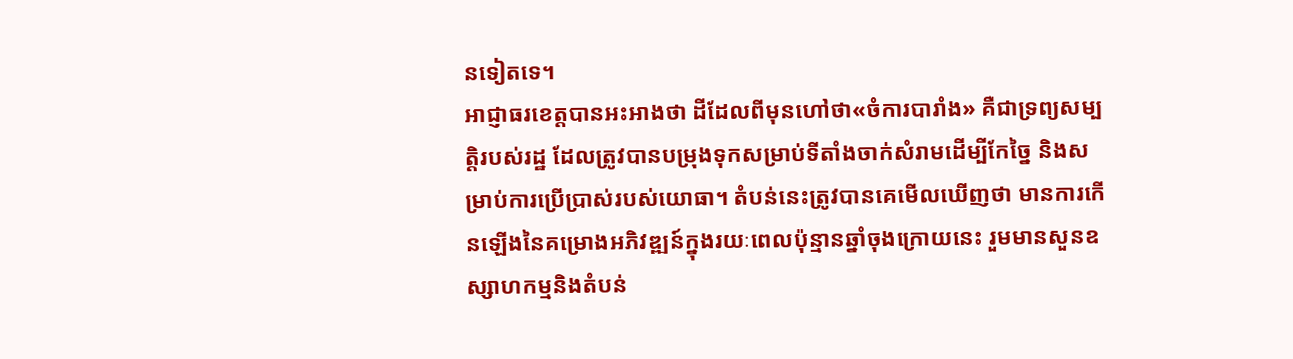នទៀតទេ។
អាជ្ញាធរខេត្តបានអះអាងថា ដីដែលពីមុនហៅថា«ចំការបារាំង» គឺជាទ្រព្យសម្បត្តិរបស់រដ្ឋ ដែលត្រូវបានបម្រុងទុកសម្រាប់ទីតាំងចាក់សំរាមដើម្បីកែច្នៃ និងសម្រាប់ការប្រើប្រាស់របស់យោធា។ តំបន់នេះត្រូវបានគេមើលឃើញថា មានការកើនឡើងនៃគម្រោងអភិវឌ្ឍន៍ក្នុងរយៈពេលប៉ុន្មានឆ្នាំចុងក្រោយនេះ រួមមានសួនឧស្សាហកម្មនិងតំបន់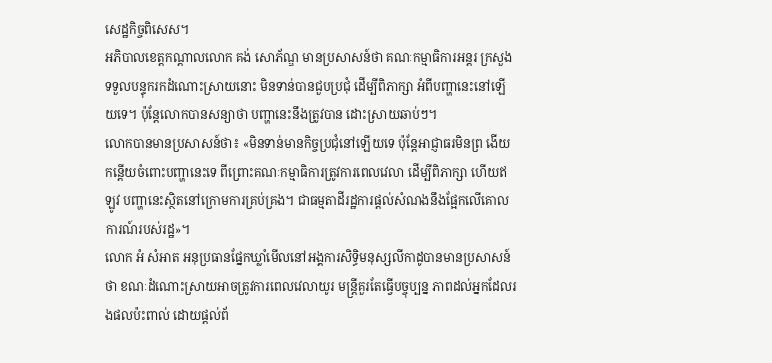សេដ្ឋកិច្ចពិសេស។
អភិបាលខេត្តកណ្តាលលោក គង់ សោភ័ណ្ឌ មានប្រសាសន៍ថា គណៈកម្មាធិការអន្តរ ក្រសួងទទួលបន្ទុករកដំណោះស្រាយនោះ មិនទាន់បានជួបប្រជុំ ដើម្បីពិភាក្សា អំពីបញ្ហានេះនៅឡើយទេ។ ប៉ុន្តែលោកបានសន្យាថា បញ្ហានេះនឹងត្រូវបាន ដោះស្រាយឆាប់ៗ។
លោកបានមានប្រសាសន៍ថា៖ «មិនទាន់មានកិច្ចប្រជុំនៅឡើយទេ ប៉ុន្តែអាជ្ញាធរមិនព្រ ងើយកន្តើយចំពោះបញ្ហានេះទេ ពីព្រោះគណៈកម្មាធិការត្រូវការពេលវេលា ដើម្បីពិភាក្សា ហើយឥឡូវ បញ្ហានេះស្ថិតនៅក្រោមការគ្រប់គ្រង។ ជាធម្មតាដីរដ្ឋការផ្ដល់សំណងនឹងផ្អែកលើគោលការណ៍របស់រដ្ឋ»។
លោក អំ សំអាត អនុប្រធានផ្នែកឃ្លាំមើលនៅអង្គការសិទ្ធិមនុស្សលីកាដូបានមានប្រសាសន៍ថា ខណៈដំណោះស្រាយអាចត្រូវការពេលវេលាយូរ មន្ត្រីគួរតែធ្វើបច្ចុប្បន្ន ភាពដល់អ្នកដែលរងផលប៉ះពាល់ ដោយផ្តល់ព័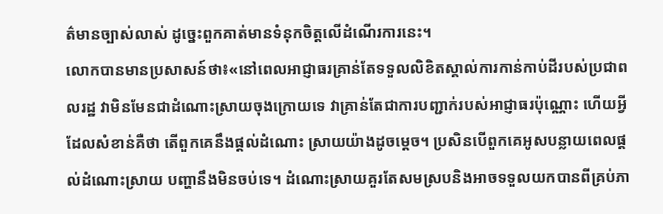ត៌មានច្បាស់លាស់ ដូច្នេះពួកគាត់មានទំនុកចិត្តលើដំណើរការនេះ។
លោកបានមានប្រសាសន៍ថា៖«នៅពេលអាជ្ញាធរគ្រាន់តែទទួលលិខិតស្គាល់ការកាន់កាប់ដីរបស់ប្រជាពលរដ្ឋ វាមិនមែនជាដំណោះស្រាយចុងក្រោយទេ វាគ្រាន់តែជាការបញ្ជាក់របស់អាជ្ញាធរប៉ុណ្ណោះ ហើយអ្វីដែលសំខាន់គឺថា តើពួកគេនឹងផ្តល់ដំណោះ ស្រាយយ៉ាងដូចម្តេច។ ប្រសិនបើពួកគេអូសបន្លាយពេលផ្តល់ដំណោះស្រាយ បញ្ហានឹងមិនចប់ទេ។ ដំណោះស្រាយគួរតែសមស្របនិងអាចទទួលយកបានពីគ្រប់ភា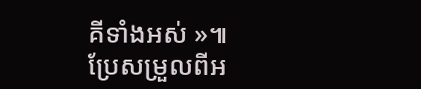គីទាំងអស់ »៕
ប្រែសម្រួលពីអ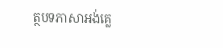ត្ថបទភាសាអង់គ្លេ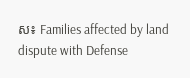ស៖ Families affected by land dispute with Defense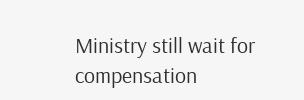Ministry still wait for compensation